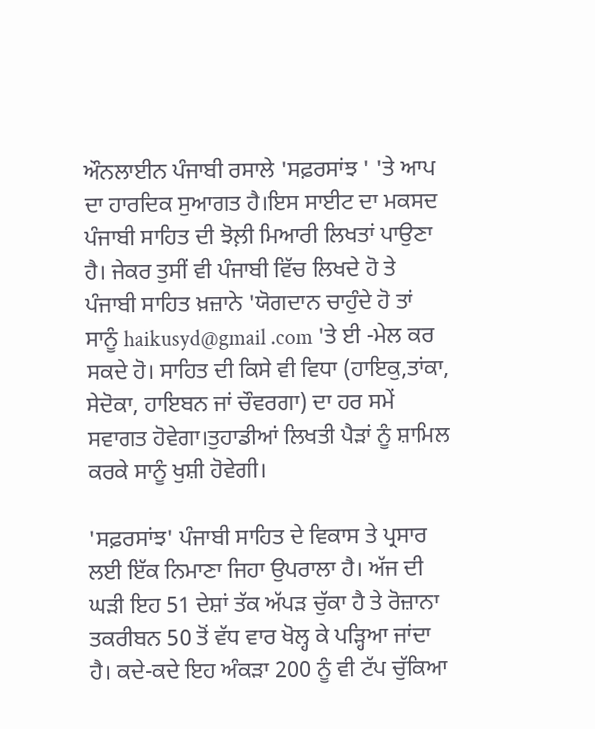ਔਨਲਾਈਨ ਪੰਜਾਬੀ ਰਸਾਲੇ 'ਸਫ਼ਰਸਾਂਝ ' 'ਤੇ ਆਪ ਦਾ ਹਾਰਦਿਕ ਸੁਆਗਤ ਹੈ।ਇਸ ਸਾਈਟ ਦਾ ਮਕਸਦ ਪੰਜਾਬੀ ਸਾਹਿਤ ਦੀ ਝੋਲ਼ੀ ਮਿਆਰੀ ਲਿਖਤਾਂ ਪਾਉਣਾ ਹੈ। ਜੇਕਰ ਤੁਸੀਂ ਵੀ ਪੰਜਾਬੀ ਵਿੱਚ ਲਿਖਦੇ ਹੋ ਤੇ ਪੰਜਾਬੀ ਸਾਹਿਤ ਖ਼ਜ਼ਾਨੇ 'ਯੋਗਦਾਨ ਚਾਹੁੰਦੇ ਹੋ ਤਾਂ ਸਾਨੂੰ haikusyd@gmail .com 'ਤੇ ਈ -ਮੇਲ ਕਰ ਸਕਦੇ ਹੋ। ਸਾਹਿਤ ਦੀ ਕਿਸੇ ਵੀ ਵਿਧਾ (ਹਾਇਕੁ,ਤਾਂਕਾ, ਸੇਦੋਕਾ, ਹਾਇਬਨ ਜਾਂ ਚੌਵਰਗਾ) ਦਾ ਹਰ ਸਮੇਂ ਸਵਾਗਤ ਹੋਵੇਗਾ।ਤੁਹਾਡੀਆਂ ਲਿਖਤੀ ਪੈੜਾਂ ਨੂੰ ਸ਼ਾਮਿਲ ਕਰਕੇ ਸਾਨੂੰ ਖੁਸ਼ੀ ਹੋਵੇਗੀ।

'ਸਫ਼ਰਸਾਂਝ' ਪੰਜਾਬੀ ਸਾਹਿਤ ਦੇ ਵਿਕਾਸ ਤੇ ਪ੍ਰਸਾਰ ਲਈ ਇੱਕ ਨਿਮਾਣਾ ਜਿਹਾ ਉਪਰਾਲਾ ਹੈ। ਅੱਜ ਦੀ ਘੜੀ ਇਹ 51 ਦੇਸ਼ਾਂ ਤੱਕ ਅੱਪੜ ਚੁੱਕਾ ਹੈ ਤੇ ਰੋਜ਼ਾਨਾ ਤਕਰੀਬਨ 50 ਤੋਂ ਵੱਧ ਵਾਰ ਖੋਲ੍ਹ ਕੇ ਪੜ੍ਹਿਆ ਜਾਂਦਾ ਹੈ। ਕਦੇ-ਕਦੇ ਇਹ ਅੰਕੜਾ 200 ਨੂੰ ਵੀ ਟੱਪ ਚੁੱਕਿਆ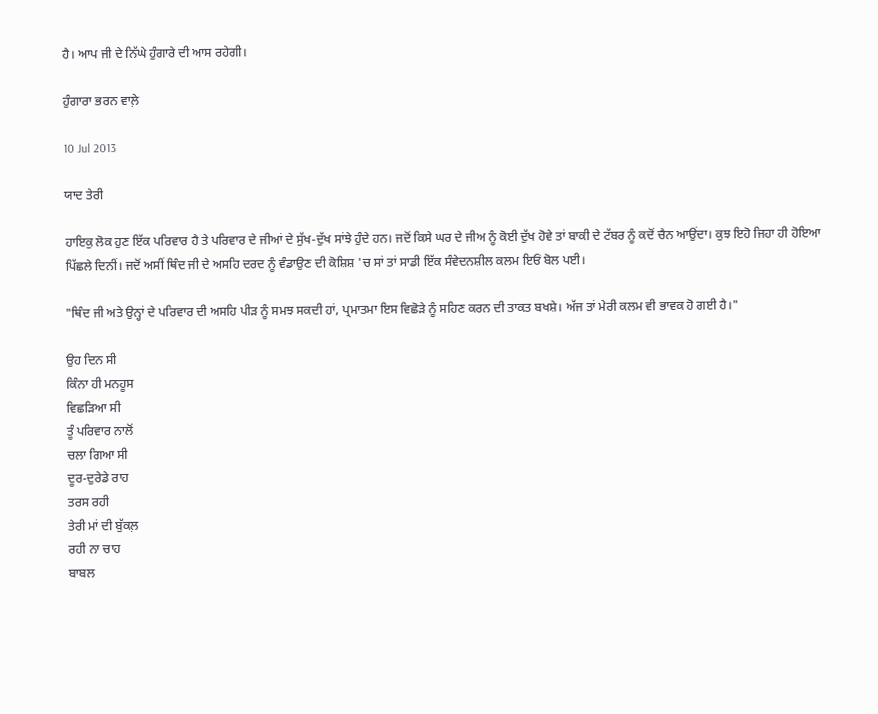ਹੈ। ਆਪ ਜੀ ਦੇ ਨਿੱਘੇ ਹੁੰਗਾਰੇ ਦੀ ਆਸ ਰਹੇਗੀ।

ਹੁੰਗਾਰਾ ਭਰਨ ਵਾਲ਼ੇ

10 Jul 2013

ਯਾਦ ਤੇਰੀ

ਹਾਇਕੁ ਲੋਕ ਹੁਣ ਇੱਕ ਪਰਿਵਾਰ ਹੈ ਤੇ ਪਰਿਵਾਰ ਦੇ ਜੀਆਂ ਦੇ ਸੁੱਖ-ਦੁੱਖ ਸਾਂਝੇ ਹੁੰਦੇ ਹਨ। ਜਦੋਂ ਕਿਸੇ ਘਰ ਦੇ ਜੀਅ ਨੂੰ ਕੋਈ ਦੁੱਖ ਹੋਵੇ ਤਾਂ ਬਾਕੀ ਦੇ ਟੱਬਰ ਨੂੰ ਕਦੋਂ ਚੈਨ ਆਉਂਦਾ। ਕੁਝ ਇਹੋ ਜਿਹਾ ਹੀ ਹੋਇਆ ਪਿੱਛਲੇ ਦਿਨੀਂ। ਜਦੋਂ ਅਸੀਂ ਥਿੰਦ ਜੀ ਦੇ ਅਸਹਿ ਦਰਦ ਨੂੰ ਵੰਡਾਉਣ ਦੀ ਕੋਸ਼ਿਸ਼ 'ਚ ਸਾਂ ਤਾਂ ਸਾਡੀ ਇੱਕ ਸੰਵੇਦਨਸ਼ੀਲ ਕਲਮ ਇਓਂ ਬੋਲ ਪਈ।

"ਥਿੰਦ ਜੀ ਅਤੇ ਉਨ੍ਹਾਂ ਦੇ ਪਰਿਵਾਰ ਦੀ ਅਸਹਿ ਪੀੜ ਨੂੰ ਸਮਝ ਸਕਦੀ ਹਾਂ, ਪ੍ਰਮਾਤਮਾ ਇਸ ਵਿਛੋੜੇ ਨੂੰ ਸਹਿਣ ਕਰਨ ਦੀ ਤਾਕਤ ਬਖਸ਼ੇ। ਅੱਜ ਤਾਂ ਮੇਰੀ ਕਲਮ ਵੀ ਭਾਵਕ ਹੋ ਗਈ ਹੈ।"

ਉਹ ਦਿਨ ਸੀ
ਕਿੰਨਾ ਹੀ ਮਨਹੂਸ
ਵਿਛੜਿਆ ਸੀ
ਤੂੰ ਪਰਿਵਾਰ ਨਾਲੋਂ
ਚਲਾ ਗਿਆ ਸੀ
ਦੂਰ-ਦੁਰੇਡੇ ਰਾਹ
ਤਰਸ ਰਹੀ
ਤੇਰੀ ਮਾਂ ਦੀ ਬੁੱਕਲ਼
ਰਹੀ ਨਾ ਚਾਹ
ਬਾਬਲ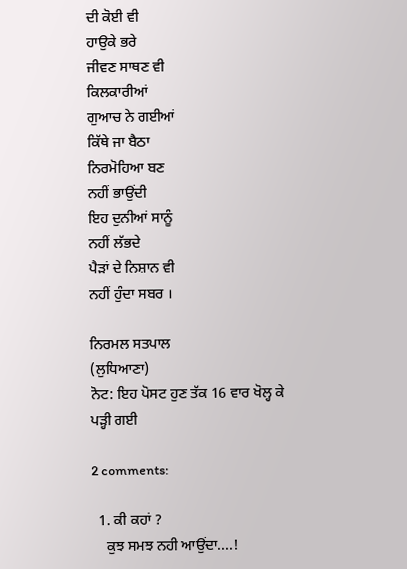ਦੀ ਕੋਈ ਵੀ
ਹਾਉਕੇ ਭਰੇ
ਜੀਵਣ ਸਾਥਣ ਵੀ
ਕਿਲਕਾਰੀਆਂ
ਗੁਆਚ ਨੇ ਗਈਆਂ
ਕਿੱਥੇ ਜਾ ਬੈਠਾ
ਨਿਰਮੋਹਿਆ ਬਣ
ਨਹੀਂ ਭਾਉਂਦੀ
ਇਹ ਦੁਨੀਆਂ ਸਾਨੂੰ
ਨਹੀਂ ਲੱਭਦੇ
ਪੈੜਾਂ ਦੇ ਨਿਸ਼ਾਨ ਵੀ
ਨਹੀਂ ਹੁੰਦਾ ਸਬਰ ।

ਨਿਰਮਲ ਸਤਪਾਲ
(ਲੁਧਿਆਣਾ)
ਨੋਟ: ਇਹ ਪੋਸਟ ਹੁਣ ਤੱਕ 16 ਵਾਰ ਖੋਲ੍ਹ ਕੇ ਪੜ੍ਹੀ ਗਈ

2 comments:

  1. ਕੀ ਕਹਾਂ ?
    ਕੁਝ ਸਮਝ ਨਹੀ ਆਉਂਦਾ....!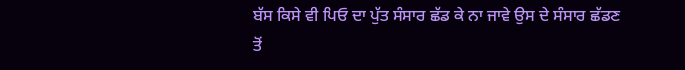ਬੱਸ ਕਿਸੇ ਵੀ ਪਿਓ ਦਾ ਪੁੱਤ ਸੰਸਾਰ ਛੱਡ ਕੇ ਨਾ ਜਾਵੇ ਉਸ ਦੇ ਸੰਸਾਰ ਛੱਡਣ ਤੋਂ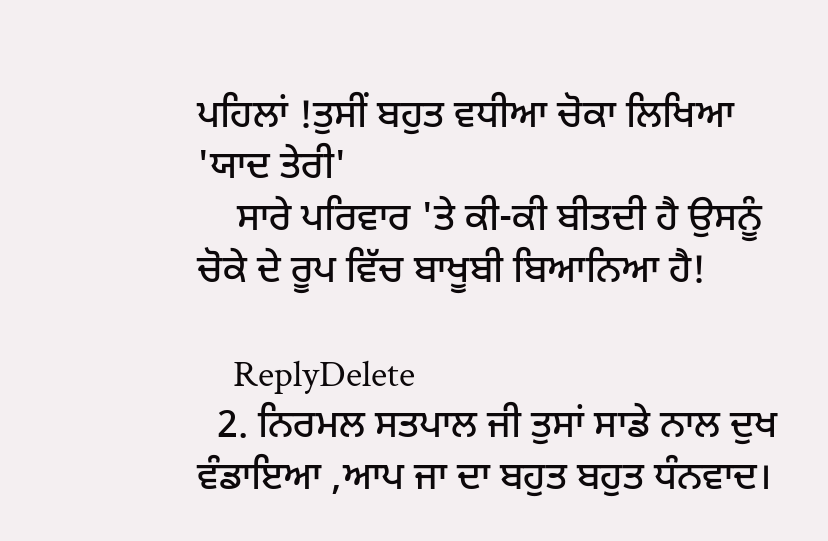ਪਹਿਲਾਂ !ਤੁਸੀਂ ਬਹੁਤ ਵਧੀਆ ਚੋਕਾ ਲਿਖਿਆ 'ਯਾਦ ਤੇਰੀ'
    ਸਾਰੇ ਪਰਿਵਾਰ 'ਤੇ ਕੀ-ਕੀ ਬੀਤਦੀ ਹੈ ਉਸਨੂੰ ਚੋਕੇ ਦੇ ਰੂਪ ਵਿੱਚ ਬਾਖੂਬੀ ਬਿਆਨਿਆ ਹੈ!

    ReplyDelete
  2. ਨਿਰਮਲ ਸਤਪਾਲ ਜੀ ਤੁਸਾਂ ਸਾਡੇ ਨਾਲ ਦੁਖ ਵੰਡਾਇਆ ,ਆਪ ਜਾ ਦਾ ਬਹੁਤ ਬਹੁਤ ਧੰਨਵਾਦ।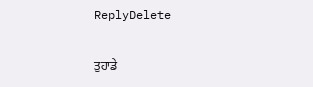ReplyDelete

ਤੁਹਾਡੇ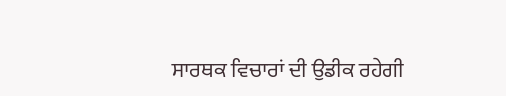ਸਾਰਥਕ ਵਿਚਾਰਾਂ ਦੀ ਉਡੀਕ ਰਹੇਗੀ